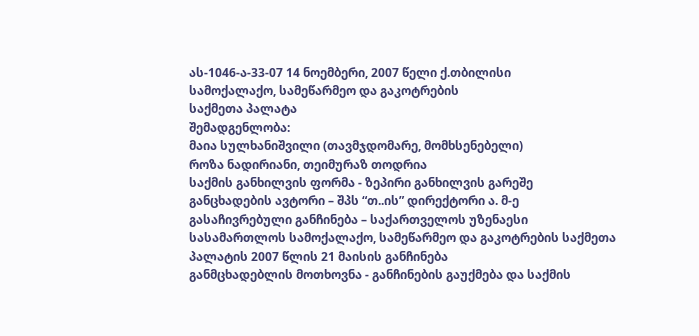ას-1046-ა-33-07 14 ნოემბერი, 2007 წელი ქ.თბილისი
სამოქალაქო, სამეწარმეო და გაკოტრების
საქმეთა პალატა
შემადგენლობა:
მაია სულხანიშვილი (თავმჯდომარე, მომხსენებელი)
როზა ნადირიანი, თეიმურაზ თოდრია
საქმის განხილვის ფორმა - ზეპირი განხილვის გარეშე
განცხადების ავტორი – შპს “თ..ის” დირექტორი ა. მ-ე
გასაჩივრებული განჩინება – საქართველოს უზენაესი სასამართლოს სამოქალაქო, სამეწარმეო და გაკოტრების საქმეთა პალატის 2007 წლის 21 მაისის განჩინება
განმცხადებლის მოთხოვნა - განჩინების გაუქმება და საქმის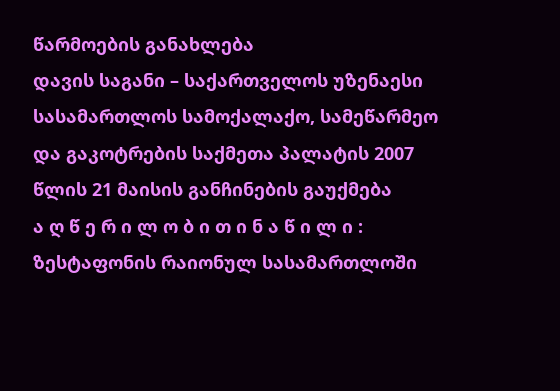წარმოების განახლება
დავის საგანი – საქართველოს უზენაესი სასამართლოს სამოქალაქო, სამეწარმეო და გაკოტრების საქმეთა პალატის 2007 წლის 21 მაისის განჩინების გაუქმება
ა ღ წ ე რ ი ლ ო ბ ი თ ი ნ ა წ ი ლ ი :
ზესტაფონის რაიონულ სასამართლოში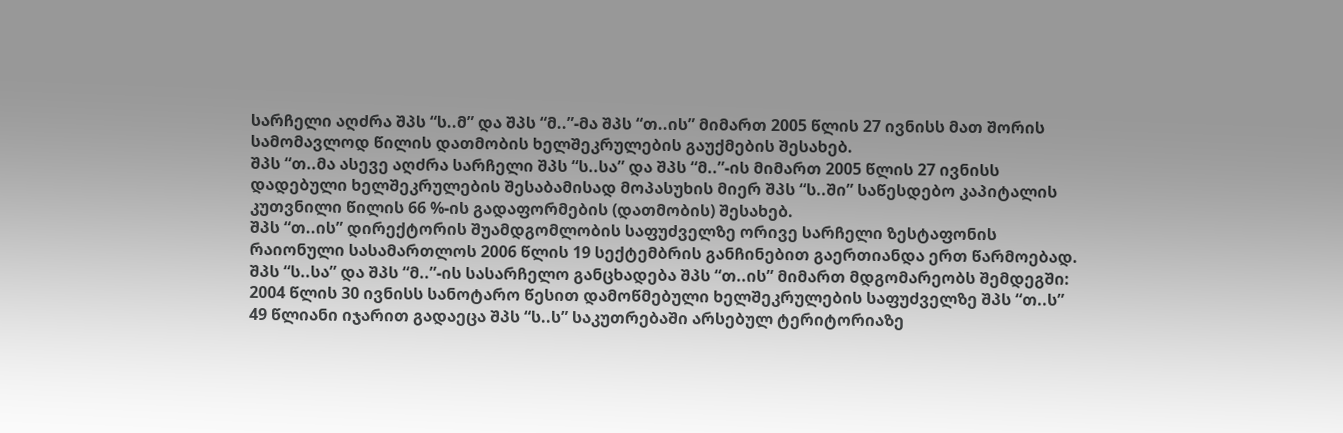სარჩელი აღძრა შპს “ს..მ” და შპს “მ..”-მა შპს “თ..ის” მიმართ 2005 წლის 27 ივნისს მათ შორის სამომავლოდ წილის დათმობის ხელშეკრულების გაუქმების შესახებ.
შპს “თ..მა ასევე აღძრა სარჩელი შპს “ს..სა” და შპს “მ..”-ის მიმართ 2005 წლის 27 ივნისს დადებული ხელშეკრულების შესაბამისად მოპასუხის მიერ შპს “ს..ში” საწესდებო კაპიტალის კუთვნილი წილის 66 %-ის გადაფორმების (დათმობის) შესახებ.
შპს “თ..ის” დირექტორის შუამდგომლობის საფუძველზე ორივე სარჩელი ზესტაფონის რაიონული სასამართლოს 2006 წლის 19 სექტემბრის განჩინებით გაერთიანდა ერთ წარმოებად.
შპს “ს..სა” და შპს “მ..”-ის სასარჩელო განცხადება შპს “თ..ის” მიმართ მდგომარეობს შემდეგში: 2004 წლის 30 ივნისს სანოტარო წესით დამოწმებული ხელშეკრულების საფუძველზე შპს “თ..ს” 49 წლიანი იჯარით გადაეცა შპს “ს..ს” საკუთრებაში არსებულ ტერიტორიაზე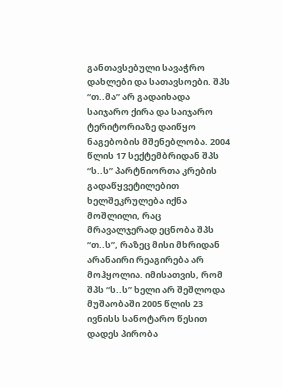განთავსებული სავაჭრო დახლები და სათავსოები. შპს “თ..მა” არ გადაიხადა საიჯარო ქირა და საიჯარო ტერიტორიაზე დაიწყო ნაგებობის მშენებლობა. 2004 წლის 17 სექტემბრიდან შპს “ს..ს” პარტნიორთა კრების გადაწყვეტილებით ხელშეკრულება იქნა მოშლილი, რაც მრავალჯერად ეცნობა შპს “თ..ს”, რაზეც მისი მხრიდან არანაირი რეაგირება არ მოჰყოლია. იმისათვის, რომ შპს “ს..ს” ხელი არ შეშლოდა მუშაობაში 2005 წლის 23 ივნისს სანოტარო წესით დადეს პირობა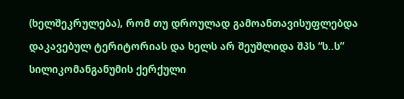(ხელშეკრულება), რომ თუ დროულად გამოანთავისუფლებდა დაკავებულ ტერიტორიას და ხელს არ შეუშლიდა შპს “ს..ს” სილიკომანგანუმის ქერქული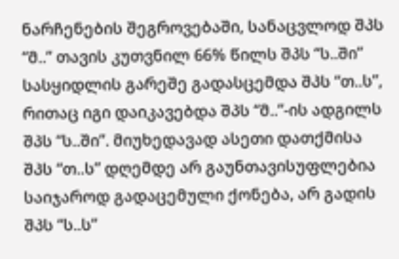ნარჩენების შეგროვებაში, სანაცვლოდ შპს “მ..” თავის კუთვნილ 66% წილს შპს “ს..ში” სასყიდლის გარეშე გადასცემდა შპს “თ..ს”, რითაც იგი დაიკავებდა შპს “მ..”-ის ადგილს შპს “ს..ში”. მიუხედავად ასეთი დათქმისა შპს “თ..ს” დღემდე არ გაუნთავისუფლებია საიჯაროდ გადაცემული ქონება, არ გადის შპს “ს..ს”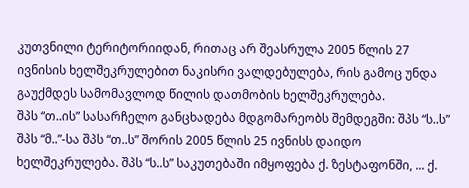კუთვნილი ტერიტორიიდან, რითაც არ შეასრულა 2005 წლის 27 ივნისის ხელშეკრულებით ნაკისრი ვალდებულება, რის გამოც უნდა გაუქმდეს სამომავლოდ წილის დათმობის ხელშეკრულება.
შპს “თ..ის” სასარჩელო განცხადება მდგომარეობს შემდეგში: შპს “ს..ს” შპს “მ..”-სა შპს “თ..ს” შორის 2005 წლის 25 ივნისს დაიდო ხელშეკრულება. შპს “ს..ს” საკუთებაში იმყოფება ქ. ზესტაფონში, ... ქ.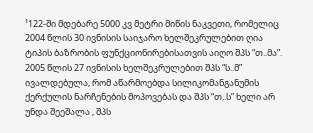¹122-ში მდებარე 5000 კვ მეტრი მიწის ნაკვეთი, რომელიც 2004 წლის 30 ივნისის საიჯარო ხელშეკრულებით ღია ტიპის ბაზრობის ფუნქციონირებისათვის აიღო შპს “თ..მა”. 2005 წლის 27 ივნისის ხელშეკრულებით შპს “ს..მ” ივალდებულა, რომ აწარმოებდა სილიკომანგანუმის ქერქულის ნარჩენების მოპოვებას და შპს “თ..ს” ხელი არ უნდა შეეშალა , შპს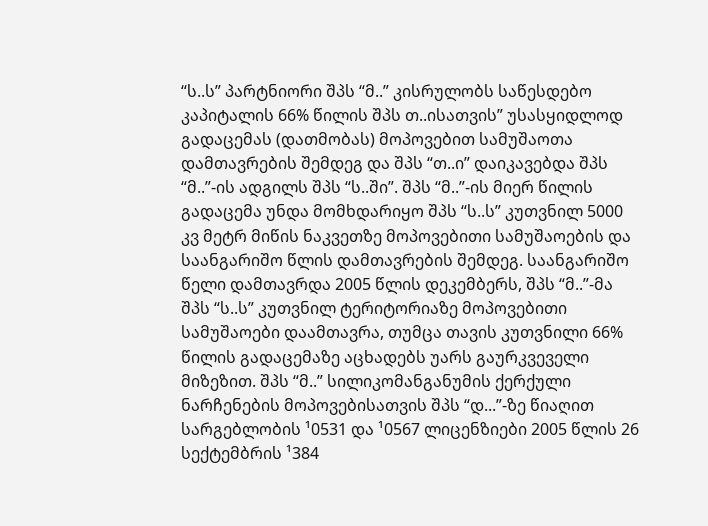“ს..ს” პარტნიორი შპს “მ..” კისრულობს საწესდებო კაპიტალის 66% წილის შპს თ..ისათვის” უსასყიდლოდ გადაცემას (დათმობას) მოპოვებით სამუშაოთა დამთავრების შემდეგ და შპს “თ..ი” დაიკავებდა შპს “მ..”-ის ადგილს შპს “ს..ში”. შპს “მ..”-ის მიერ წილის გადაცემა უნდა მომხდარიყო შპს “ს..ს” კუთვნილ 5000 კვ მეტრ მიწის ნაკვეთზე მოპოვებითი სამუშაოების და საანგარიშო წლის დამთავრების შემდეგ. საანგარიშო წელი დამთავრდა 2005 წლის დეკემბერს, შპს “მ..”-მა შპს “ს..ს” კუთვნილ ტერიტორიაზე მოპოვებითი სამუშაოები დაამთავრა, თუმცა თავის კუთვნილი 66% წილის გადაცემაზე აცხადებს უარს გაურკვეველი მიზეზით. შპს “მ..” სილიკომანგანუმის ქერქული ნარჩენების მოპოვებისათვის შპს “დ...”-ზე წიაღით სარგებლობის ¹0531 და ¹0567 ლიცენზიები 2005 წლის 26 სექტემბრის ¹384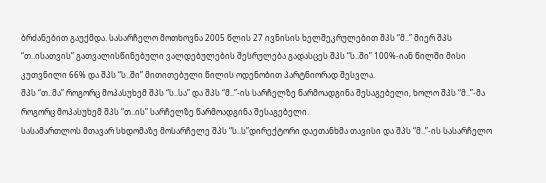ბრძანებით გაუქმდა. სასარჩელო მოთხოვნა 2005 წლის 27 ივნისის ხელშეკრულებით შპს “მ..” მიერ შპს “თ..ისათვის” გათვალისწინებული ვალდებულების შესრულება გადასცეს შპს “ს..ში” 100%-იან წილში მისი კუთვნილი 66% და შპს “ს..ში” მითითებული წილის ოდენობით პარტნიორად შესვლა.
შპს “თ..მა” როგორც მოპასუხემ შპს “ს..სა” და შპს “მ..”-ის სარჩელზე წარმოადგინა შესაგებელი, ხოლო შპს “მ..”-მა როგორც მოპასუხემ შპს “თ..ის” სარჩელზე წარმოადგინა შესაგებელი.
სასამართლოს მთავარ სხდომაზე მოსარჩელე შპს “ს..ს”დირექტორი დაეთანხმა თავისი და შპს “მ..”-ის სასარჩელო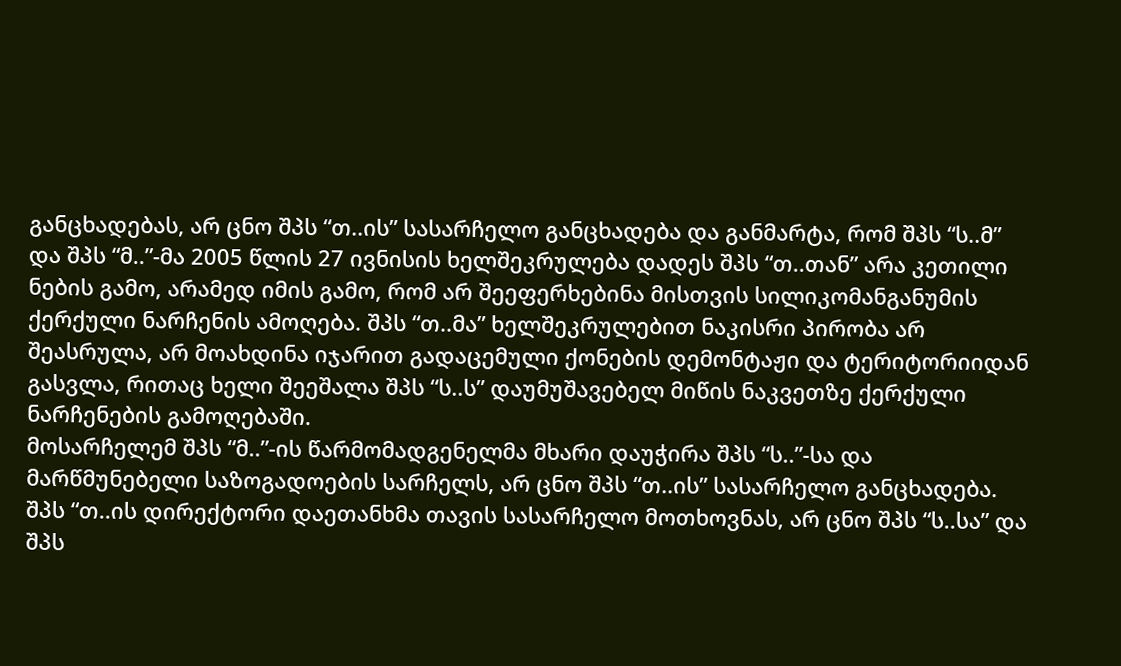განცხადებას, არ ცნო შპს “თ..ის” სასარჩელო განცხადება და განმარტა, რომ შპს “ს..მ” და შპს “მ..”-მა 2005 წლის 27 ივნისის ხელშეკრულება დადეს შპს “თ..თან” არა კეთილი ნების გამო, არამედ იმის გამო, რომ არ შეეფერხებინა მისთვის სილიკომანგანუმის ქერქული ნარჩენის ამოღება. შპს “თ..მა” ხელშეკრულებით ნაკისრი პირობა არ შეასრულა, არ მოახდინა იჯარით გადაცემული ქონების დემონტაჟი და ტერიტორიიდან გასვლა, რითაც ხელი შეეშალა შპს “ს..ს” დაუმუშავებელ მიწის ნაკვეთზე ქერქული ნარჩენების გამოღებაში.
მოსარჩელემ შპს “მ..”-ის წარმომადგენელმა მხარი დაუჭირა შპს “ს..”-სა და მარწმუნებელი საზოგადოების სარჩელს, არ ცნო შპს “თ..ის” სასარჩელო განცხადება.
შპს “თ..ის დირექტორი დაეთანხმა თავის სასარჩელო მოთხოვნას, არ ცნო შპს “ს..სა” და შპს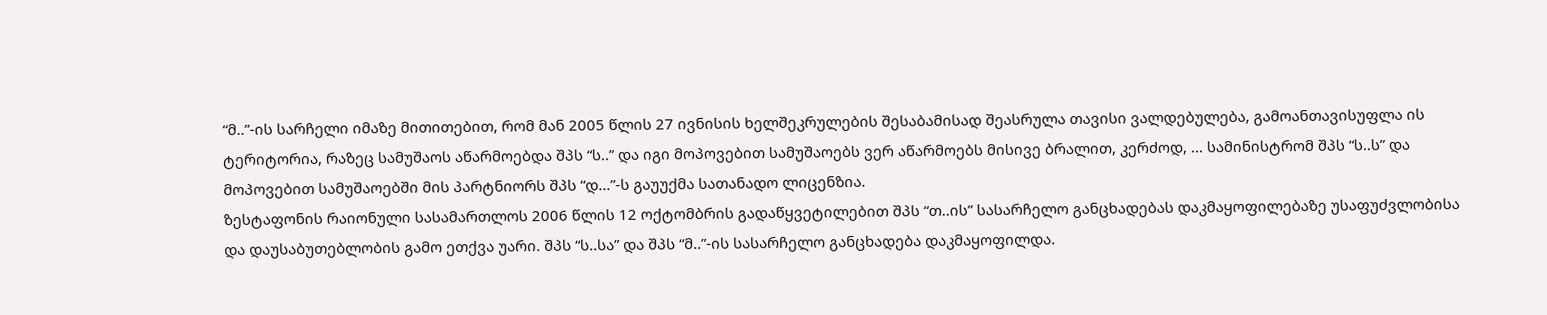“მ..”-ის სარჩელი იმაზე მითითებით, რომ მან 2005 წლის 27 ივნისის ხელშეკრულების შესაბამისად შეასრულა თავისი ვალდებულება, გამოანთავისუფლა ის ტერიტორია, რაზეც სამუშაოს აწარმოებდა შპს “ს..” და იგი მოპოვებით სამუშაოებს ვერ აწარმოებს მისივე ბრალით, კერძოდ, ... სამინისტრომ შპს “ს..ს” და მოპოვებით სამუშაოებში მის პარტნიორს შპს “დ...”-ს გაუუქმა სათანადო ლიცენზია.
ზესტაფონის რაიონული სასამართლოს 2006 წლის 12 ოქტომბრის გადაწყვეტილებით შპს “თ..ის” სასარჩელო განცხადებას დაკმაყოფილებაზე უსაფუძვლობისა და დაუსაბუთებლობის გამო ეთქვა უარი. შპს “ს..სა” და შპს “მ..”-ის სასარჩელო განცხადება დაკმაყოფილდა.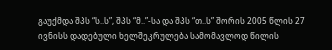გაუქმდა შპს “ს..ს”, შპს “მ..”-სა და შპს “თ..ს” შორის 2005 წლის 27 ივნისს დადებული ხელშეკრულება სამომავლოდ წილის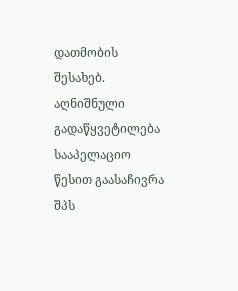დათმობის შესახებ.
აღნიშნული გადაწყვეტილება სააპელაციო წესით გაასაჩივრა შპს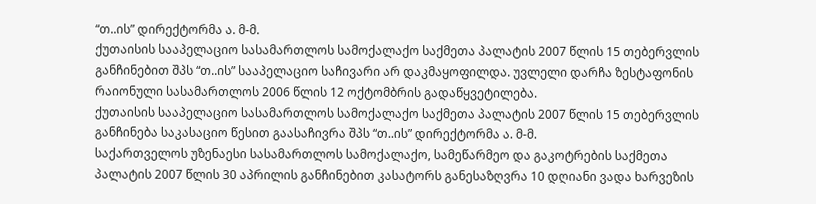“თ..ის” დირექტორმა ა. მ-მ.
ქუთაისის სააპელაციო სასამართლოს სამოქალაქო საქმეთა პალატის 2007 წლის 15 თებერვლის განჩინებით შპს “თ..ის” სააპელაციო საჩივარი არ დაკმაყოფილდა. უვლელი დარჩა ზესტაფონის რაიონული სასამართლოს 2006 წლის 12 ოქტომბრის გადაწყვეტილება.
ქუთაისის სააპელაციო სასამართლოს სამოქალაქო საქმეთა პალატის 2007 წლის 15 თებერვლის განჩინება საკასაციო წესით გაასაჩივრა შპს “თ..ის” დირექტორმა ა. მ-მ.
საქართველოს უზენაესი სასამართლოს სამოქალაქო, სამეწარმეო და გაკოტრების საქმეთა პალატის 2007 წლის 30 აპრილის განჩინებით კასატორს განესაზღვრა 10 დღიანი ვადა ხარვეზის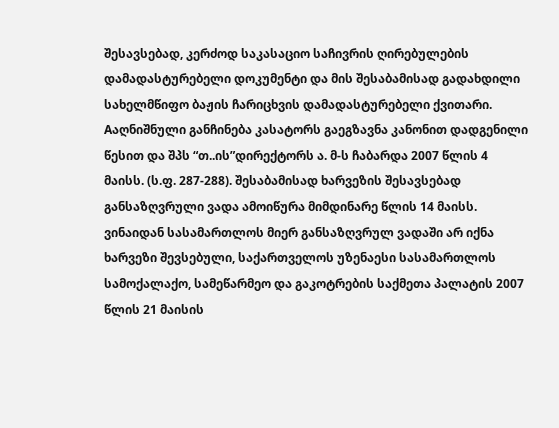შესავსებად, კერძოდ საკასაციო საჩივრის ღირებულების დამადასტურებელი დოკუმენტი და მის შესაბამისად გადახდილი სახელმწიფო ბაჟის ჩარიცხვის დამადასტურებელი ქვითარი. Aაღნიშნული განჩინება კასატორს გაეგზავნა კანონით დადგენილი წესით და შპს “თ..ის”დირექტორს ა. მ-ს ჩაბარდა 2007 წლის 4 მაისს. (ს.ფ. 287-288). შესაბამისად ხარვეზის შესავსებად განსაზღვრული ვადა ამოიწურა მიმდინარე წლის 14 მაისს. ვინაიდან სასამართლოს მიერ განსაზღვრულ ვადაში არ იქნა ხარვეზი შევსებული, საქართველოს უზენაესი სასამართლოს სამოქალაქო, სამეწარმეო და გაკოტრების საქმეთა პალატის 2007 წლის 21 მაისის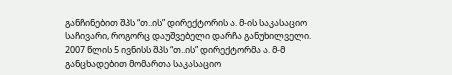განჩინებით შპს “თ..ის” დირექტორის ა. მ-ის საკასაციო საჩივარი, როგორც დაუშვებელი დარჩა განუხილველი.
2007 წლის 5 ივნისს შპს “თ..ის” დირექტორმა ა. მ-მ განცხადებით მომართა საკასაციო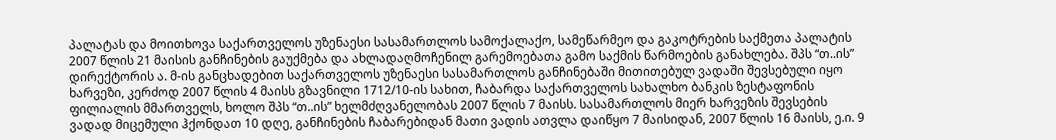პალატას და მოითხოვა საქართველოს უზენაესი სასამართლოს სამოქალაქო, სამეწარმეო და გაკოტრების საქმეთა პალატის 2007 წლის 21 მაისის განჩინების გაუქმება და ახლადაღმოჩენილ გარემოებათა გამო საქმის წარმოების განახლება. შპს “თ..ის” დირექტორის ა. მ-ის განცხადებით საქართველოს უზენაესი სასამართლოს განჩინებაში მითითებულ ვადაში შევსებული იყო ხარვეზი, კერძოდ 2007 წლის 4 მაისს გზავნილი 1712/10-ის სახით, ჩაბარდა საქართველოს სახალხო ბანკის ზესტაფონის ფილიალის მმართველს, ხოლო შპს “თ..ის” ხელმძღვანელობას 2007 წლის 7 მაისს. სასამართლოს მიერ ხარვეზის შევსების ვადად მიცემული ჰქონდათ 10 დღე, განჩინების ჩაბარებიდან მათი ვადის ათვლა დაიწყო 7 მაისიდან, 2007 წლის 16 მაისს, ე.ი. 9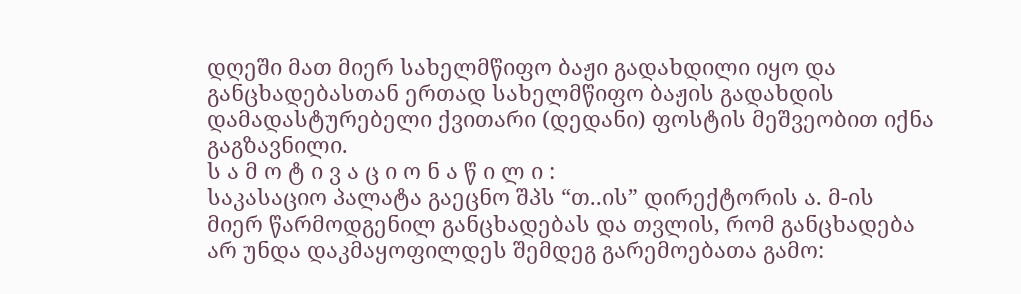დღეში მათ მიერ სახელმწიფო ბაჟი გადახდილი იყო და განცხადებასთან ერთად სახელმწიფო ბაჟის გადახდის დამადასტურებელი ქვითარი (დედანი) ფოსტის მეშვეობით იქნა გაგზავნილი.
ს ა მ ო ტ ი ვ ა ც ი ო ნ ა წ ი ლ ი :
საკასაციო პალატა გაეცნო შპს “თ..ის” დირექტორის ა. მ-ის მიერ წარმოდგენილ განცხადებას და თვლის, რომ განცხადება არ უნდა დაკმაყოფილდეს შემდეგ გარემოებათა გამო: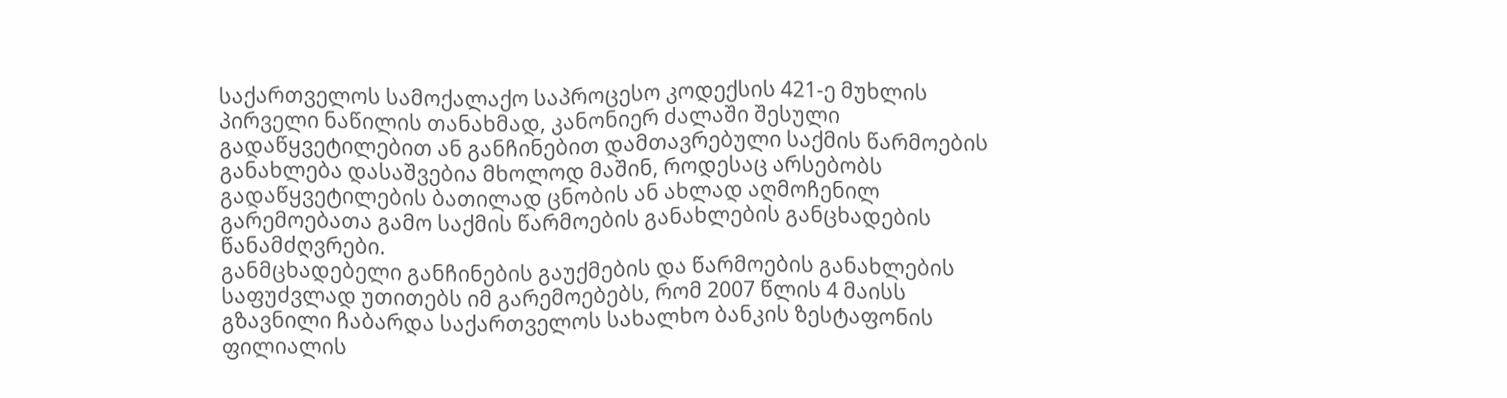საქართველოს სამოქალაქო საპროცესო კოდექსის 421-ე მუხლის პირველი ნაწილის თანახმად, კანონიერ ძალაში შესული გადაწყვეტილებით ან განჩინებით დამთავრებული საქმის წარმოების განახლება დასაშვებია მხოლოდ მაშინ, როდესაც არსებობს გადაწყვეტილების ბათილად ცნობის ან ახლად აღმოჩენილ გარემოებათა გამო საქმის წარმოების განახლების განცხადების წანამძღვრები.
განმცხადებელი განჩინების გაუქმების და წარმოების განახლების საფუძვლად უთითებს იმ გარემოებებს, რომ 2007 წლის 4 მაისს გზავნილი ჩაბარდა საქართველოს სახალხო ბანკის ზესტაფონის ფილიალის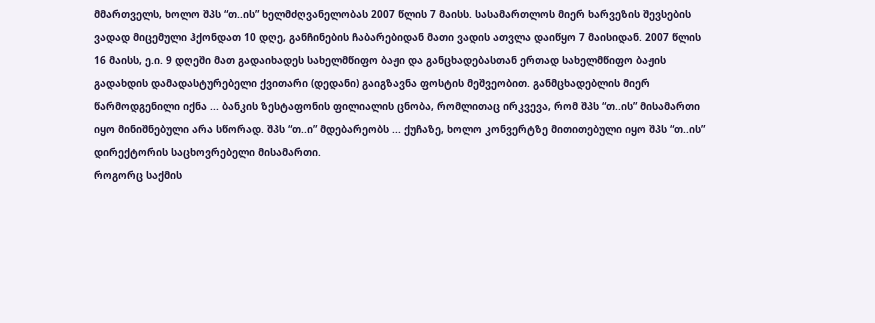მმართველს, ხოლო შპს “თ..ის” ხელმძღვანელობას 2007 წლის 7 მაისს. სასამართლოს მიერ ხარვეზის შევსების ვადად მიცემული ჰქონდათ 10 დღე, განჩინების ჩაბარებიდან მათი ვადის ათვლა დაიწყო 7 მაისიდან. 2007 წლის 16 მაისს, ე.ი. 9 დღეში მათ გადაიხადეს სახელმწიფო ბაჟი და განცხადებასთან ერთად სახელმწიფო ბაჟის გადახდის დამადასტურებელი ქვითარი (დედანი) გაიგზავნა ფოსტის მეშვეობით. განმცხადებლის მიერ წარმოდგენილი იქნა ... ბანკის ზესტაფონის ფილიალის ცნობა, რომლითაც ირკვევა, რომ შპს “თ..ის” მისამართი იყო მინიშნებული არა სწორად. შპს “თ..ი” მდებარეობს ... ქუჩაზე, ხოლო კონვერტზე მითითებული იყო შპს “თ..ის” დირექტორის საცხოვრებელი მისამართი.
როგორც საქმის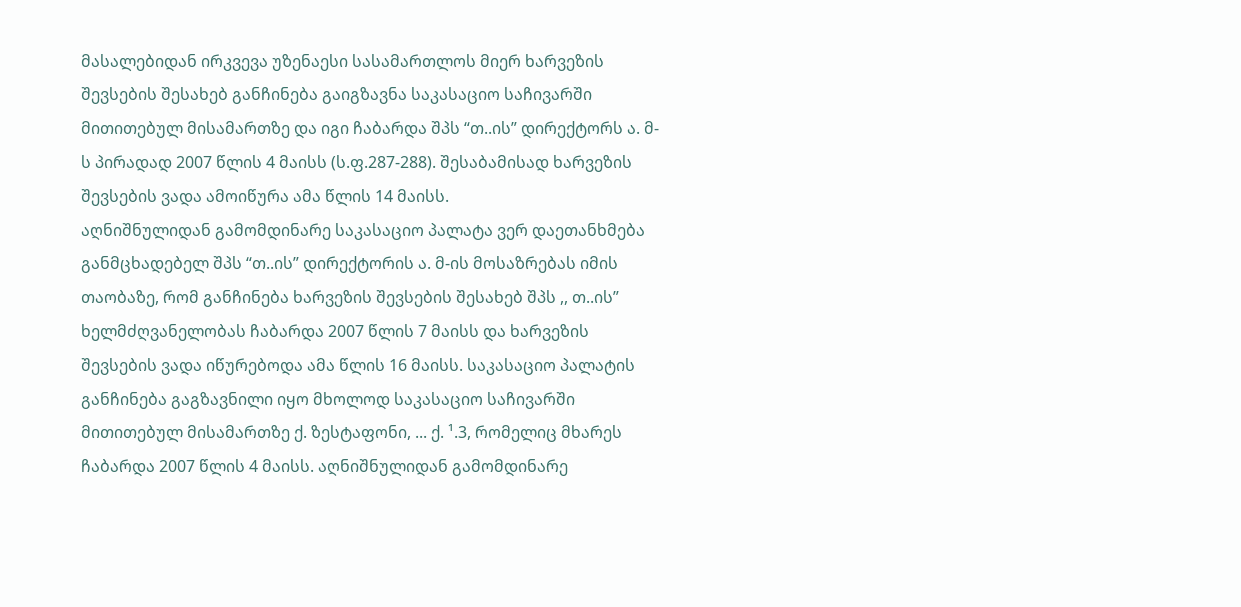მასალებიდან ირკვევა უზენაესი სასამართლოს მიერ ხარვეზის შევსების შესახებ განჩინება გაიგზავნა საკასაციო საჩივარში მითითებულ მისამართზე და იგი ჩაბარდა შპს “თ..ის” დირექტორს ა. მ-ს პირადად 2007 წლის 4 მაისს (ს.ფ.287-288). შესაბამისად ხარვეზის შევსების ვადა ამოიწურა ამა წლის 14 მაისს.
აღნიშნულიდან გამომდინარე საკასაციო პალატა ვერ დაეთანხმება განმცხადებელ შპს “თ..ის” დირექტორის ა. მ-ის მოსაზრებას იმის თაობაზე, რომ განჩინება ხარვეზის შევსების შესახებ შპს ,, თ..ის” ხელმძღვანელობას ჩაბარდა 2007 წლის 7 მაისს და ხარვეზის შევსების ვადა იწურებოდა ამა წლის 16 მაისს. საკასაციო პალატის განჩინება გაგზავნილი იყო მხოლოდ საკასაციო საჩივარში მითითებულ მისამართზე ქ. ზესტაფონი, ... ქ. ¹.3, რომელიც მხარეს ჩაბარდა 2007 წლის 4 მაისს. აღნიშნულიდან გამომდინარე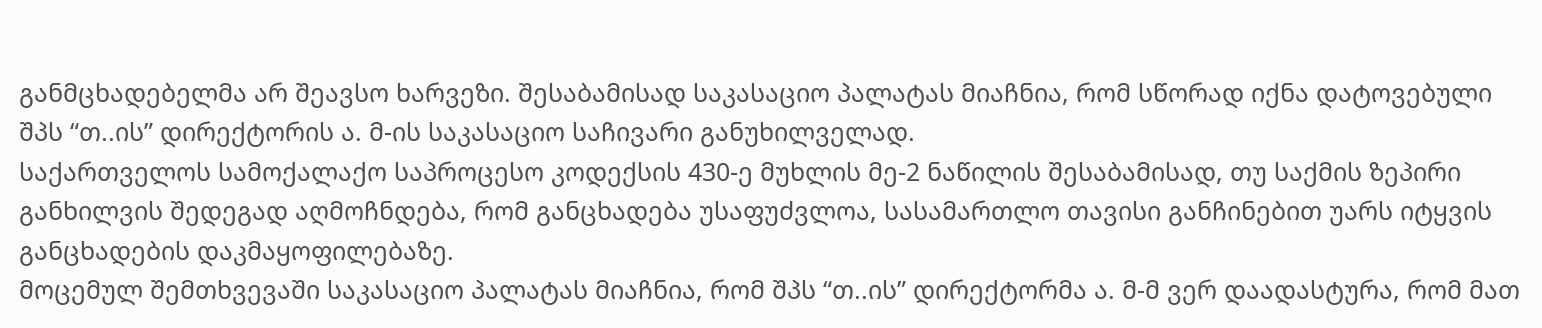განმცხადებელმა არ შეავსო ხარვეზი. შესაბამისად საკასაციო პალატას მიაჩნია, რომ სწორად იქნა დატოვებული შპს “თ..ის” დირექტორის ა. მ-ის საკასაციო საჩივარი განუხილველად.
საქართველოს სამოქალაქო საპროცესო კოდექსის 430-ე მუხლის მე-2 ნაწილის შესაბამისად, თუ საქმის ზეპირი განხილვის შედეგად აღმოჩნდება, რომ განცხადება უსაფუძვლოა, სასამართლო თავისი განჩინებით უარს იტყვის განცხადების დაკმაყოფილებაზე.
მოცემულ შემთხვევაში საკასაციო პალატას მიაჩნია, რომ შპს “თ..ის” დირექტორმა ა. მ-მ ვერ დაადასტურა, რომ მათ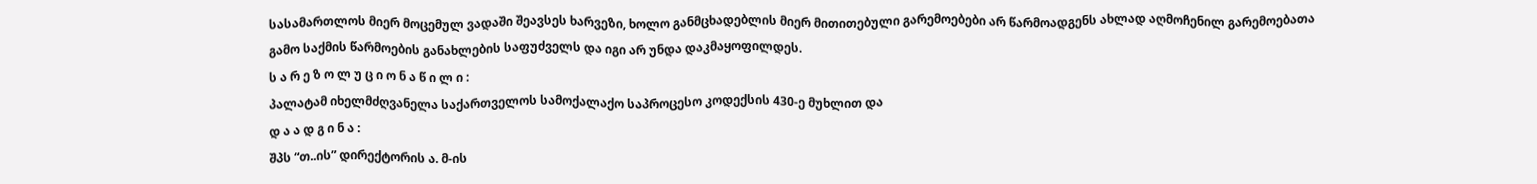სასამართლოს მიერ მოცემულ ვადაში შეავსეს ხარვეზი, ხოლო განმცხადებლის მიერ მითითებული გარემოებები არ წარმოადგენს ახლად აღმოჩენილ გარემოებათა გამო საქმის წარმოების განახლების საფუძველს და იგი არ უნდა დაკმაყოფილდეს.
ს ა რ ე ზ ო ლ უ ც ი ო ნ ა წ ი ლ ი :
პალატამ იხელმძღვანელა საქართველოს სამოქალაქო საპროცესო კოდექსის 430-ე მუხლით და
დ ა ა დ გ ი ნ ა :
შპს “თ..ის” დირექტორის ა. მ-ის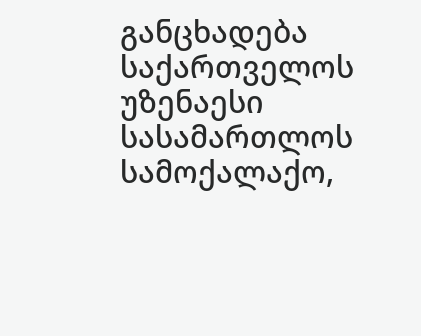განცხადება საქართველოს უზენაესი სასამართლოს სამოქალაქო,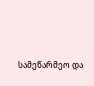სამეწარმეო და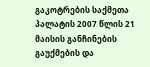გაკოტრების საქმეთა პალატის 2007 წლის 21 მაისის განჩინების გაუქმების და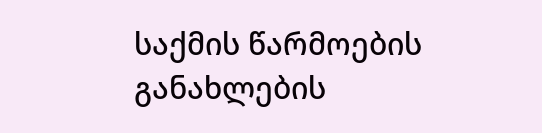საქმის წარმოების განახლების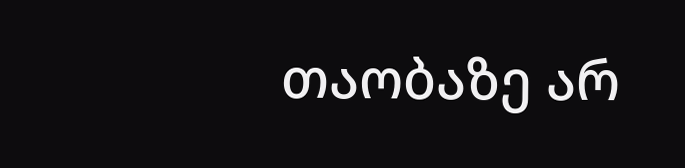თაობაზე არ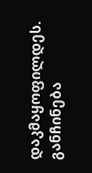დაკმაყოფილდეს.
განჩინება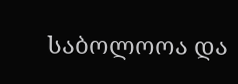საბოლოოა და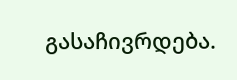გასაჩივრდება.